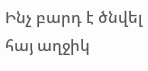Ինչ բարդ է ծնվել հայ աղջիկ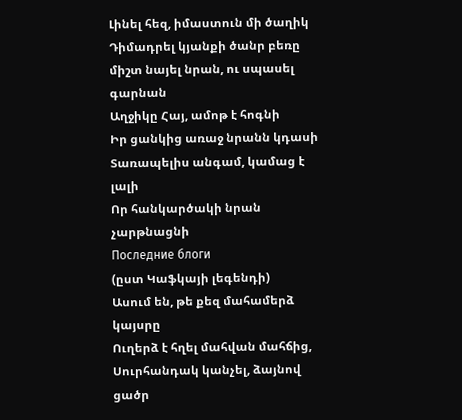Լինել հեզ, իմաստուն մի ծաղիկ
Դիմադրել կյանքի ծանր բեռը
միշտ նայել նրան, ու սպասել գարնան
Աղջիկը Հայ, ամոթ է հոգնի
Իր ցանկից առաջ նրանն կդասի
Տառապելիս անգամ, կամաց է լալի
Որ հանկարծակի նրան չարթնացնի
Последние блоги
(ըստ Կաֆկայի լեգենդի)
Ասում են, թե քեզ մահամերձ կայսրը
Ուղերձ է հղել մահվան մահճից,
Սուրհանդակ կանչել, ձայնով ցածր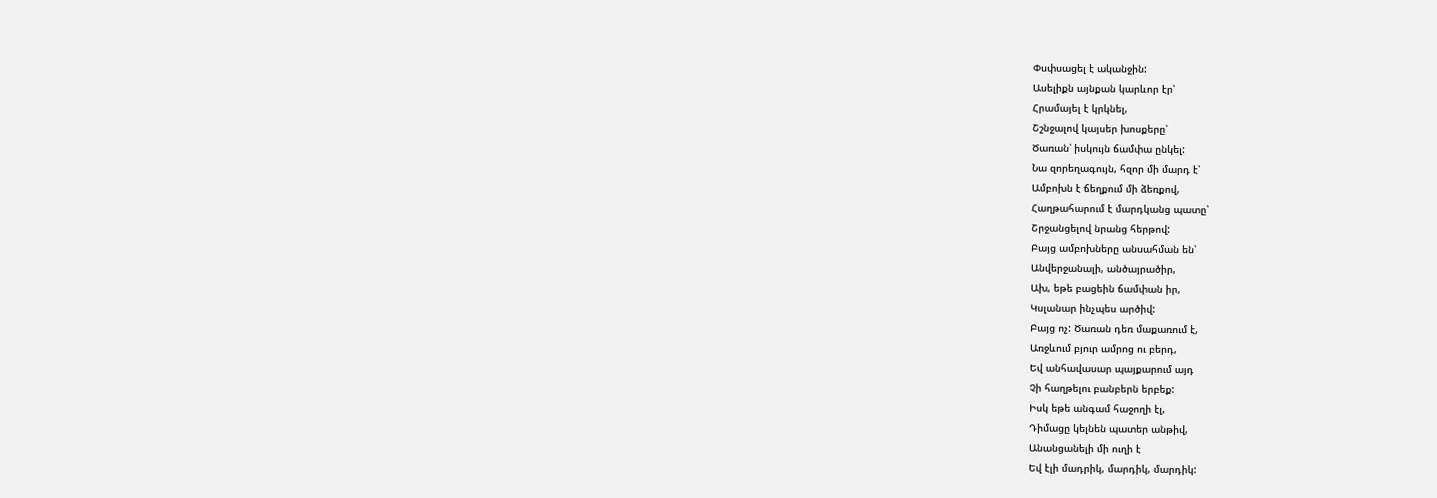Փսփսացել է ականջին:
Ասելիքն այնքան կարևոր էր՝
Հրամայել է կրկնել,
Շշնջալով կայսեր խոսքերը՝
Ծառան՝ իսկույն ճամփա ընկել:
Նա զորեղագույն, հզոր մի մարդ է՝
Ամբոխն է ճեղքում մի ձեռքով,
Հաղթահարում է մարդկանց պատը՝
Շրջանցելով նրանց հերթով:
Բայց ամբոխները անսահման են՝
Անվերջանալի, անծայրածիր,
Ախ, եթե բացեին ճամփան իր,
Կսլանար ինչպես արծիվ:
Բայց ոչ: Ծառան դեռ մաքառում է,
Առջևում բյուր ամրոց ու բերդ,
Եվ անհավասար պայքարում այդ
Չի հաղթելու բանբերն երբեք:
Իսկ եթե անգամ հաջողի էլ,
Դիմացը կելնեն պատեր անթիվ,
Անանցանելի մի ուղի է
Եվ էլի մադրիկ, մարդիկ, մարդիկ: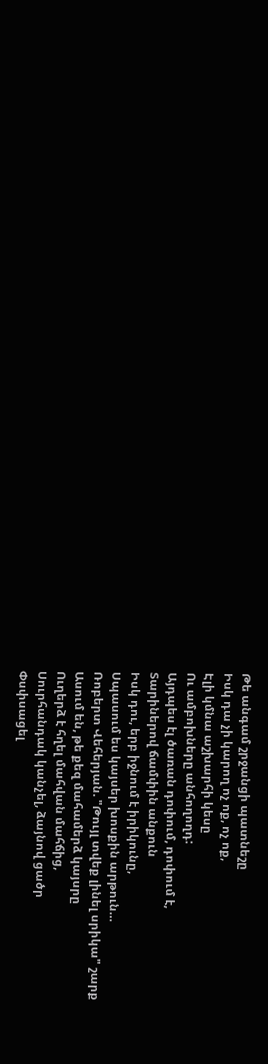Թե անգամ շրջանցի պատնեշը
Իսկ դա չի կարող ոչ ոք, ոչ ոք,
Էլի կմնա աշխարհի կեսը
Ու ամբոխները անհողողդ:
Այդպես էլ ծառան դոփում, դոփում է,
Տարիներով ճամփին անքուն
Իսկ դու, երբ իջնում է իրիկունը,
Սպասում ես կայսեր խոսքին արթուն…
Ռոբերտ Վեհերյան. "Թույլ տվեք լինել սրիկա" շարք
Ասում են, թե քեզ մահամերձ կայսրը
Ուղերձ է հղել մահվան մահճից,
Սուրհանդակ կանչել, ձայնով ցածր
Փսփսացել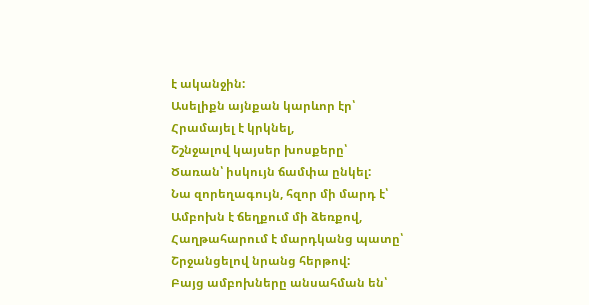է ականջին:
Ասելիքն այնքան կարևոր էր՝
Հրամայել է կրկնել,
Շշնջալով կայսեր խոսքերը՝
Ծառան՝ իսկույն ճամփա ընկել:
Նա զորեղագույն, հզոր մի մարդ է՝
Ամբոխն է ճեղքում մի ձեռքով,
Հաղթահարում է մարդկանց պատը՝
Շրջանցելով նրանց հերթով:
Բայց ամբոխները անսահման են՝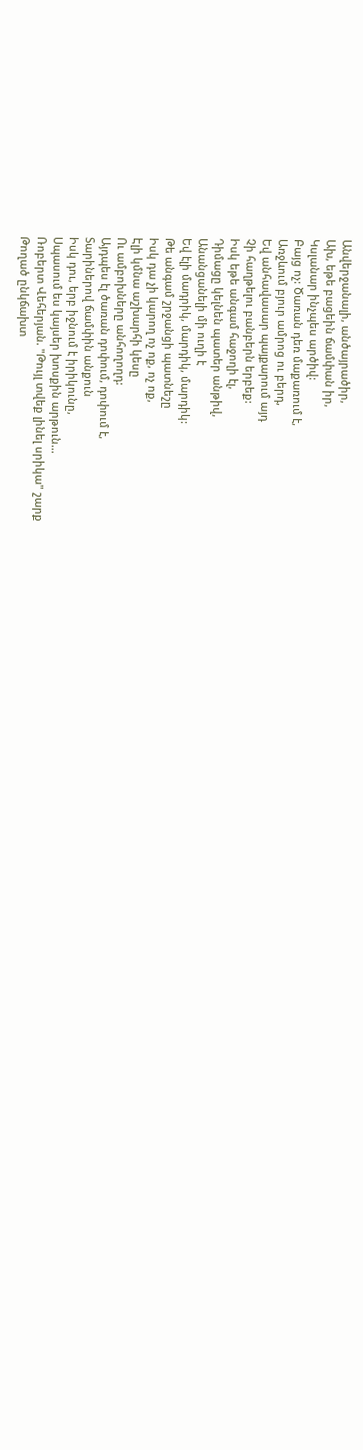Անվերջանալի, անծայրածիր,
Ախ, եթե բացեին ճամփան իր,
Կսլանար ինչպես արծիվ:
Բայց ոչ: Ծառան դեռ մաքառում է,
Առջևում բյուր ամրոց ու բերդ,
Եվ անհավասար պայքարում այդ
Չի հաղթելու բանբերն երբեք:
Իսկ եթե անգամ հաջողի էլ,
Դիմացը կելնեն պատեր անթիվ,
Անանցանելի մի ուղի է
Եվ էլի մադրիկ, մարդիկ, մարդիկ:
Թե անգամ շրջանցի պատնեշը
Իսկ դա չի կարող ոչ ոք, ոչ ոք,
Էլի կմնա աշխարհի կեսը
Ու ամբոխները անհողողդ:
Այդպես էլ ծառան դոփում, դոփում է,
Տարիներով ճամփին անքուն
Իսկ դու, երբ իջնում է իրիկունը,
Սպասում ես կայսեր խոսքին արթուն…
Ռոբերտ Վեհերյան. "Թույլ տվեք լինել սրիկա" շարք
Թողած ընկճախտ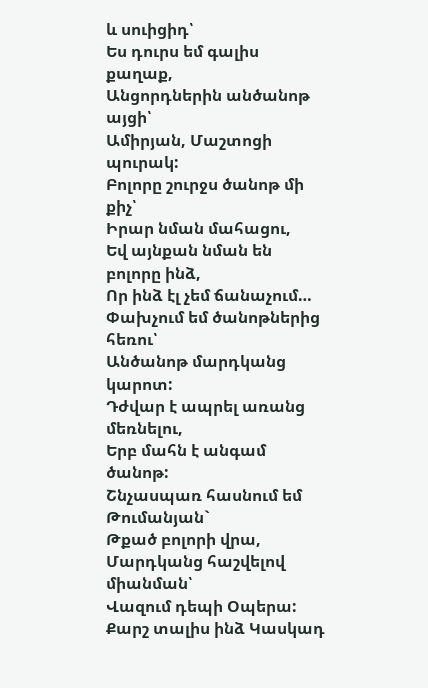և սուիցիդ՝
Ես դուրս եմ գալիս քաղաք,
Անցորդներին անծանոթ այցի՝
Ամիրյան, Մաշտոցի պուրակ:
Բոլորը շուրջս ծանոթ մի քիչ՝
Իրար նման մահացու,
Եվ այնքան նման են բոլորը ինձ,
Որ ինձ էլ չեմ ճանաչում…
Փախչում եմ ծանոթներից հեռու՝
Անծանոթ մարդկանց կարոտ:
Դժվար է ապրել առանց մեռնելու,
Երբ մահն է անգամ ծանոթ:
Շնչասպառ հասնում եմ Թումանյան`
Թքած բոլորի վրա,
Մարդկանց հաշվելով միանման՝
Վազում դեպի Օպերա:
Քարշ տալիս ինձ Կասկադ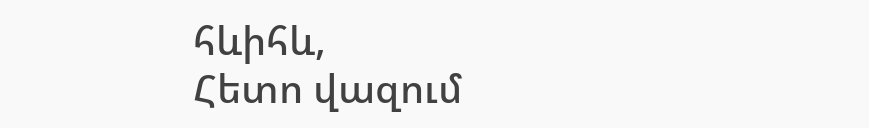հևիհև,
Հետո վազում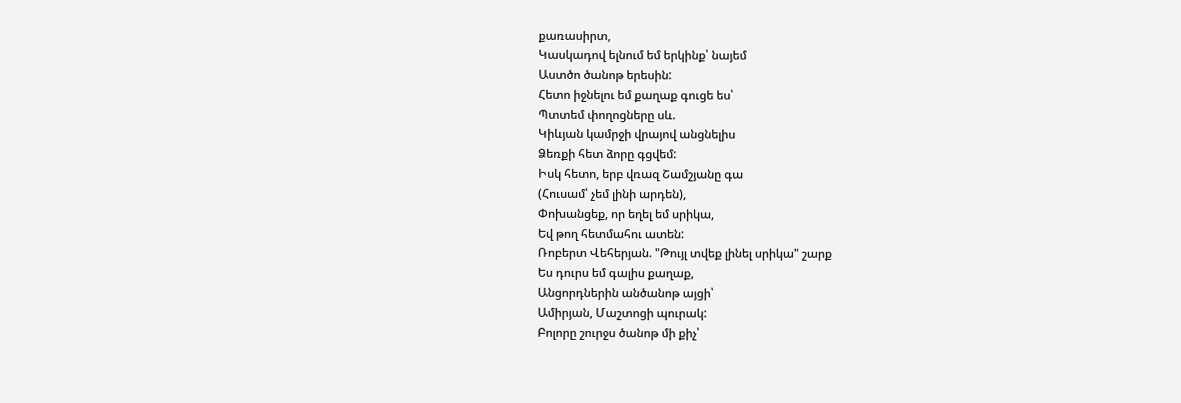քառասիրտ,
Կասկադով ելնում եմ երկինք՝ նայեմ
Աստծո ծանոթ երեսին:
Հետո իջնելու եմ քաղաք գուցե ես՝
Պտտեմ փողոցները սև.
Կիևյան կամրջի վրայով անցնելիս
Ձեռքի հետ ձորը գցվեմ:
Իսկ հետո, երբ վռազ Շամշյանը գա
(Հուսամ՝ չեմ լինի արդեն),
Փոխանցեք, որ եղել եմ սրիկա,
Եվ թող հետմահու ատեն:
Ռոբերտ Վեհերյան. "Թույլ տվեք լինել սրիկա" շարք
Ես դուրս եմ գալիս քաղաք,
Անցորդներին անծանոթ այցի՝
Ամիրյան, Մաշտոցի պուրակ:
Բոլորը շուրջս ծանոթ մի քիչ՝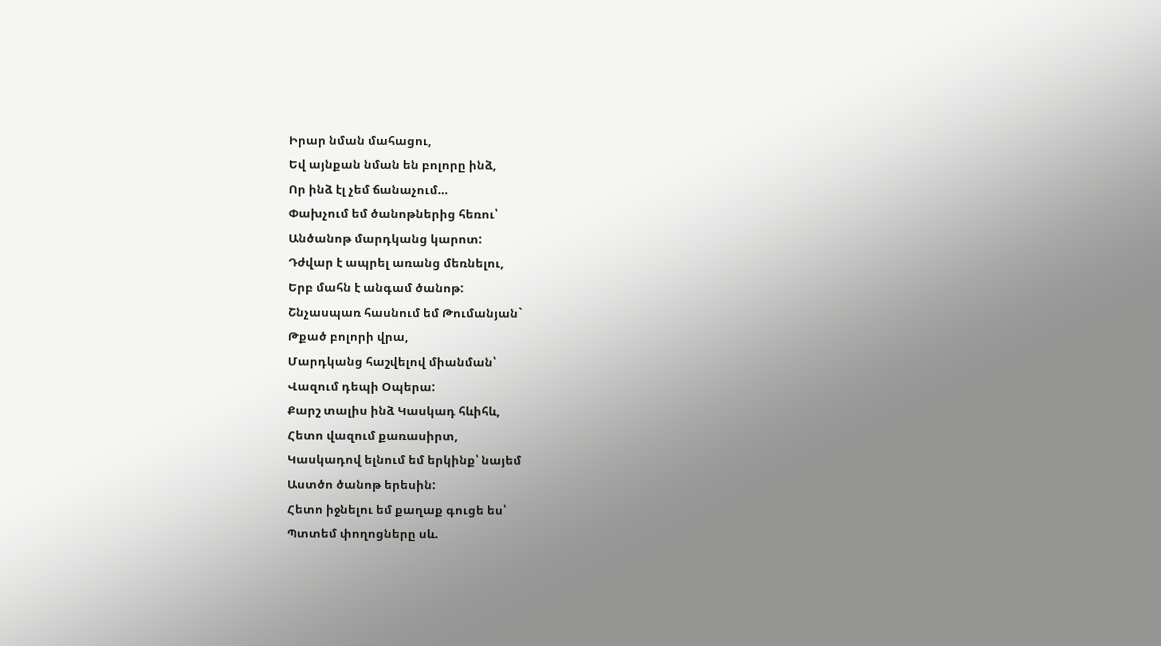Իրար նման մահացու,
Եվ այնքան նման են բոլորը ինձ,
Որ ինձ էլ չեմ ճանաչում…
Փախչում եմ ծանոթներից հեռու՝
Անծանոթ մարդկանց կարոտ:
Դժվար է ապրել առանց մեռնելու,
Երբ մահն է անգամ ծանոթ:
Շնչասպառ հասնում եմ Թումանյան`
Թքած բոլորի վրա,
Մարդկանց հաշվելով միանման՝
Վազում դեպի Օպերա:
Քարշ տալիս ինձ Կասկադ հևիհև,
Հետո վազում քառասիրտ,
Կասկադով ելնում եմ երկինք՝ նայեմ
Աստծո ծանոթ երեսին:
Հետո իջնելու եմ քաղաք գուցե ես՝
Պտտեմ փողոցները սև.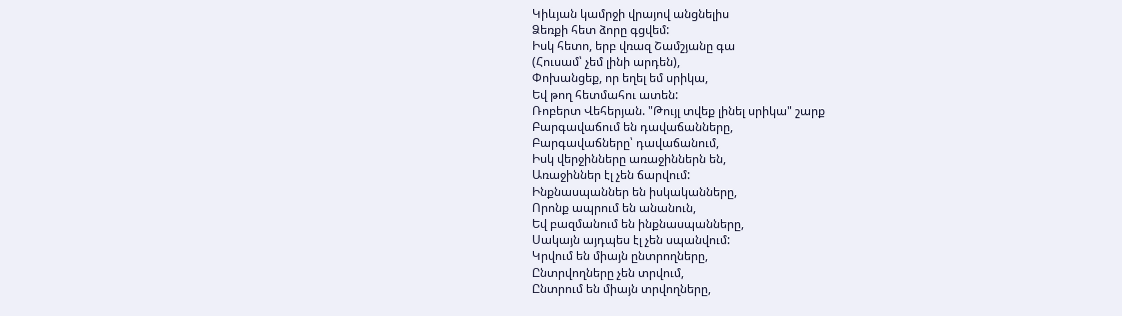Կիևյան կամրջի վրայով անցնելիս
Ձեռքի հետ ձորը գցվեմ:
Իսկ հետո, երբ վռազ Շամշյանը գա
(Հուսամ՝ չեմ լինի արդեն),
Փոխանցեք, որ եղել եմ սրիկա,
Եվ թող հետմահու ատեն:
Ռոբերտ Վեհերյան. "Թույլ տվեք լինել սրիկա" շարք
Բարգավաճում են դավաճանները,
Բարգավաճները՝ դավաճանում,
Իսկ վերջինները առաջիններն են,
Առաջիններ էլ չեն ճարվում:
Ինքնասպաններ են իսկականները,
Որոնք ապրում են անանուն,
Եվ բազմանում են ինքնասպանները,
Սակայն այդպես էլ չեն սպանվում:
Կրվում են միայն ընտրողները,
Ընտրվողները չեն տրվում,
Ընտրում են միայն տրվողները,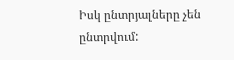Իսկ ընտրյալները չեն ընտրվում: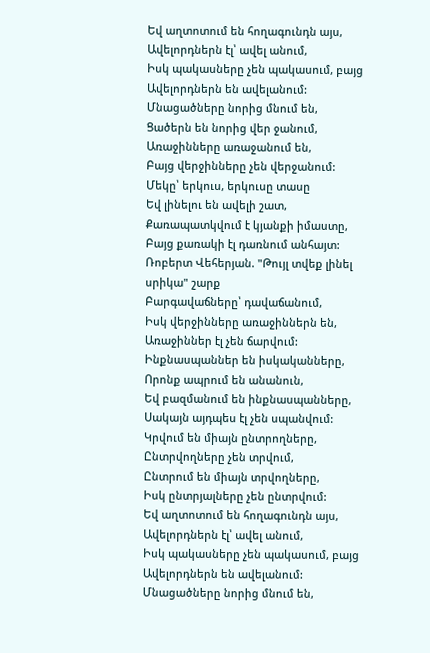Եվ աղտոտում են հողագունդն այս,
Ավելորդներն էլ՝ ավել անում,
Իսկ պակասները չեն պակասում, բայց
Ավելորդներն են ավելանում:
Մնացածները նորից մնում են,
Ցածերն են նորից վեր ջանում,
Առաջինները առաջանում են,
Բայց վերջինները չեն վերջանում:
Մեկը՝ երկուս, երկուսը տասը
Եվ լինելու են ավելի շատ,
Քառապատկվում է կյանքի իմաստը,
Բայց քառակի էլ դառնում անհայտ:
Ռոբերտ Վեհերյան. "Թույլ տվեք լինել սրիկա" շարք
Բարգավաճները՝ դավաճանում,
Իսկ վերջինները առաջիններն են,
Առաջիններ էլ չեն ճարվում:
Ինքնասպաններ են իսկականները,
Որոնք ապրում են անանուն,
Եվ բազմանում են ինքնասպանները,
Սակայն այդպես էլ չեն սպանվում:
Կրվում են միայն ընտրողները,
Ընտրվողները չեն տրվում,
Ընտրում են միայն տրվողները,
Իսկ ընտրյալները չեն ընտրվում:
Եվ աղտոտում են հողագունդն այս,
Ավելորդներն էլ՝ ավել անում,
Իսկ պակասները չեն պակասում, բայց
Ավելորդներն են ավելանում:
Մնացածները նորից մնում են,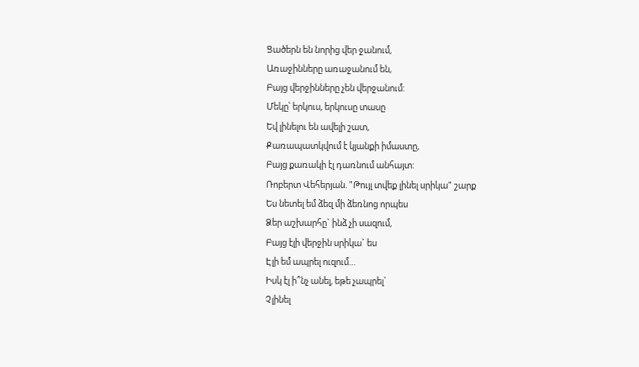Ցածերն են նորից վեր ջանում,
Առաջինները առաջանում են,
Բայց վերջինները չեն վերջանում:
Մեկը՝ երկուս, երկուսը տասը
Եվ լինելու են ավելի շատ,
Քառապատկվում է կյանքի իմաստը,
Բայց քառակի էլ դառնում անհայտ:
Ռոբերտ Վեհերյան. "Թույլ տվեք լինել սրիկա" շարք
Ես նետել եմ ձեզ մի ձեռնոց որպես
Ձեր աշխարհը` ինձ չի սազում,
Բայց էլի վերջին սրիկա` ես
Էլի եմ ապրել ուզում…
Իսկ էլ ի՞նչ անել, եթե չապրել`
Չլինել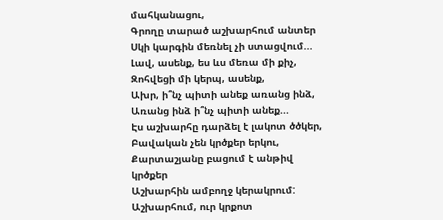մահկանացու,
Գրողը տարած աշխարհում անտեր
Սկի կարգին մեռնել չի ստացվում...
Լավ, ասենք, ես ևս մեռա մի քիչ,
Զոհվեցի մի կերպ, ասենք,
Ախր, ի՞նչ պիտի անեք առանց ինձ,
Առանց ինձ ի՞նչ պիտի անեք...
Էս աշխարհը դարձել է լակոտ ծծկեր,
Բավական չեն կրծքեր երկու,
Քարտաշյանը բացում է անթիվ կրծքեր
Աշխարհին ամբողջ կերակրում:
Աշխարհում, ուր կրքոտ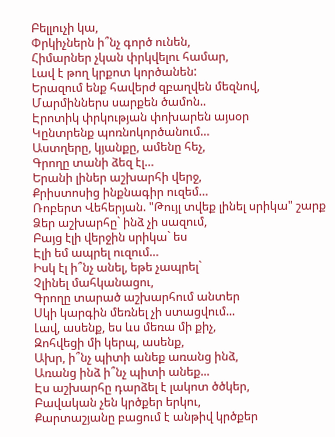Բելլուչի կա,
Փրկիչներն ի՞նչ գործ ունեն,
Հիմարներ չկան փրկվելու համար,
Լավ է թող կրքոտ կործանեն:
Երազում ենք հավերժ զբաղվեն մեզնով,
Մարմիններս սարքեն ծամոն..
Էրոտիկ փրկության փոխարեն այսօր
Կընտրենք պոռնոկործանում…
Աստղերը, կյանքը, ամենը հեչ,
Գրողը տանի ձեզ էլ…
Երանի լիներ աշխարհի վերջ,
Քրիստոսից ինքնագիր ուզեմ…
Ռոբերտ Վեհերյան. "Թույլ տվեք լինել սրիկա" շարք
Ձեր աշխարհը` ինձ չի սազում,
Բայց էլի վերջին սրիկա` ես
Էլի եմ ապրել ուզում…
Իսկ էլ ի՞նչ անել, եթե չապրել`
Չլինել մահկանացու,
Գրողը տարած աշխարհում անտեր
Սկի կարգին մեռնել չի ստացվում...
Լավ, ասենք, ես ևս մեռա մի քիչ,
Զոհվեցի մի կերպ, ասենք,
Ախր, ի՞նչ պիտի անեք առանց ինձ,
Առանց ինձ ի՞նչ պիտի անեք...
Էս աշխարհը դարձել է լակոտ ծծկեր,
Բավական չեն կրծքեր երկու,
Քարտաշյանը բացում է անթիվ կրծքեր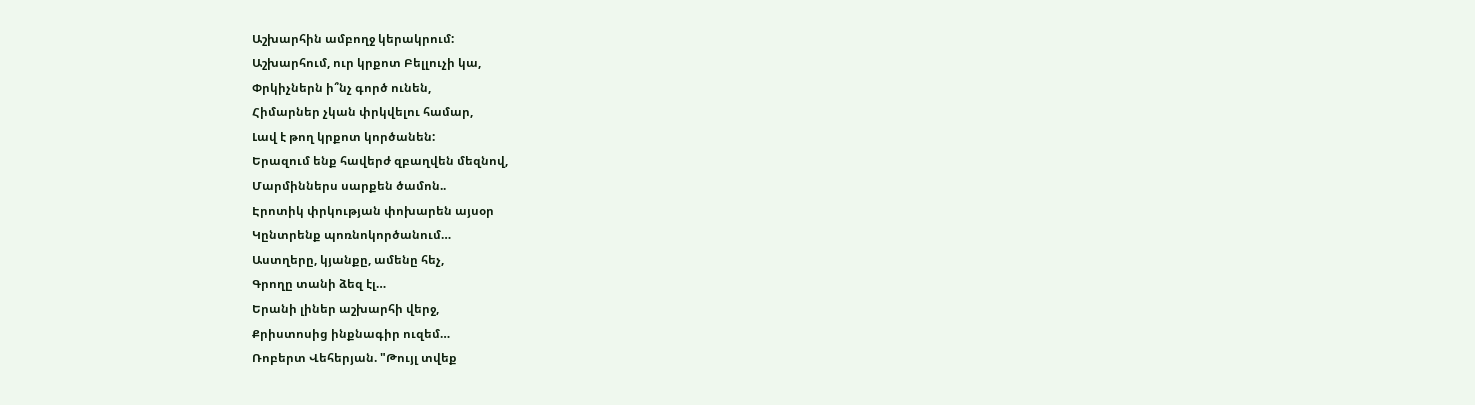Աշխարհին ամբողջ կերակրում:
Աշխարհում, ուր կրքոտ Բելլուչի կա,
Փրկիչներն ի՞նչ գործ ունեն,
Հիմարներ չկան փրկվելու համար,
Լավ է թող կրքոտ կործանեն:
Երազում ենք հավերժ զբաղվեն մեզնով,
Մարմիններս սարքեն ծամոն..
Էրոտիկ փրկության փոխարեն այսօր
Կընտրենք պոռնոկործանում…
Աստղերը, կյանքը, ամենը հեչ,
Գրողը տանի ձեզ էլ…
Երանի լիներ աշխարհի վերջ,
Քրիստոսից ինքնագիր ուզեմ…
Ռոբերտ Վեհերյան. "Թույլ տվեք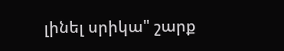լինել սրիկա" շարք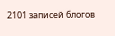2101 записей блогов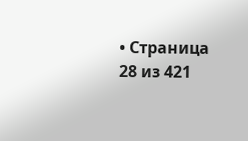• Страница 28 из 421